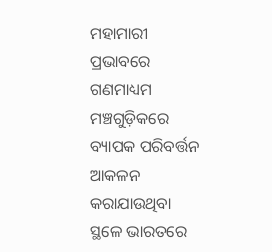ମହାମାରୀ ପ୍ରଭାବରେ ଗଣମାଧ୍ୟମ ମଞ୍ଚଗୁଡ଼ିକରେ ବ୍ୟାପକ ପରିବର୍ତ୍ତନ ଆକଳନ କରାଯାଉଥିବା ସ୍ଥଳେ ଭାରତରେ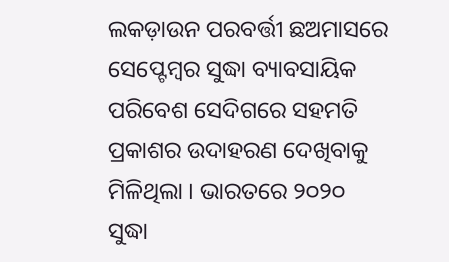ଲକଡ଼ାଉନ ପରବର୍ତ୍ତୀ ଛଅମାସରେ ସେପ୍ଟେମ୍ୱର ସୁଦ୍ଧା ବ୍ୟାବସାୟିକ ପରିବେଶ ସେଦିଗରେ ସହମତି ପ୍ରକାଶର ଉଦାହରଣ ଦେଖିବାକୁ ମିଳିଥିଲା । ଭାରତରେ ୨୦୨୦ ସୁଦ୍ଧା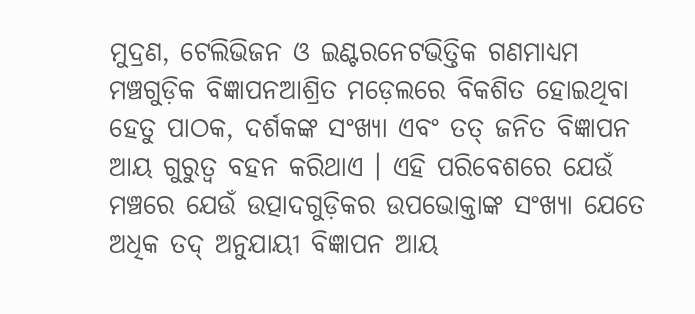ମୁଦ୍ରଣ, ଟେଲିଭିଜନ ଓ ଇଣ୍ଟରନେଟଭିତ୍ତିକ ଗଣମାଧ୍ୟମ ମଞ୍ଚଗୁଡ଼ିକ ବିଜ୍ଞାପନଆଶ୍ରିତ ମଡ଼େଲରେ ବିକଶିତ ହୋଇଥିବା ହେତୁ ପାଠକ, ଦର୍ଶକଙ୍କ ସଂଖ୍ୟା ଏବଂ ତତ୍ ଜନିତ ବିଜ୍ଞାପନ ଆୟ ଗୁରୁତ୍ୱ ବହନ କରିଥାଏ । ଏହି ପରିବେଶରେ ଯେଉଁ ମଞ୍ଚରେ ଯେଉଁ ଉତ୍ପାଦଗୁଡ଼ିକର ଉପଭୋକ୍ତାଙ୍କ ସଂଖ୍ୟା ଯେତେ ଅଧିକ ତଦ୍ ଅନୁଯାୟୀ ବିଜ୍ଞାପନ ଆୟ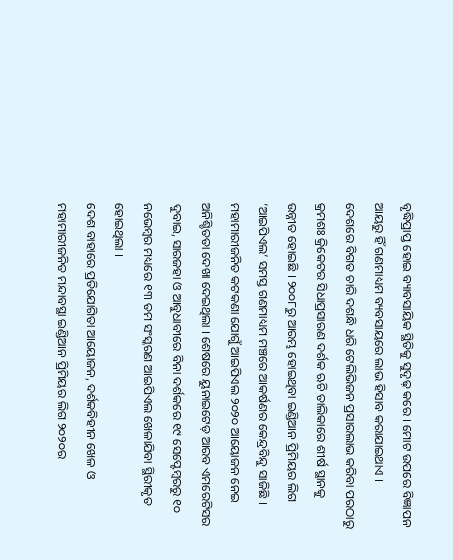ବୃଦ୍ଧିପ୍ରାପ୍ତ ହୋଇ ବ୍ୟାବସାୟିକ ସ୍ଥିତିକୁ ସୁଦୃଢ଼ କରେ । ମୋଟ ଉପରେ ବିଜ୍ଞାପନ ଆୟରୁ ହିଁ ଗଣମାଧ୍ୟମ ବ୍ୟବସାୟରେ ଲାଭ ହିସାବ କରାଯାଇଥାଏ ।
ଦେଶରେ ବିଗତ ଚାରି ଦଶନ୍ଧି ଧରି ଟେଲିଭିଜନ ପ୍ରସାରଲାଭ କରିବା ପରଠାରୁ କ୍ରମଶଃ କ୍ରିକେଟର ସିଧାପ୍ରସାରଣ ଦର୍ଶକ ଋଚି ତାଲିକାରେ ଶୀର୍ଷ ସ୍ଥାନକୁ ଉନ୍ନୀତ ହୋଇଛି । ୨୦୦୮ରୁ ଆରମ୍ଭ ହୋଇଥିବା ଇଣ୍ଡିଆନ ପ୍ରିମିୟର ଲିଗ ‘ଆଇପିଏଲ’ ସମସ୍ତ ଗଣମାଧ୍ୟମ ମଞ୍ଚରେ ଆକର୍ଷଣର କେନ୍ଦ୍ରବିନ୍ଦୁ ସାଜିଛି । ମହାମାରୀଜନିତ କଟକଣା ଯୋଗୁଁ ଆଇପିଏଲ ୨୦୨୦ ଆୟୋଜନ ନେଇ ଅନିଶ୍ଚିତତା ଦେଖା ଦେଇଥିଲା । ଶେଷରେ ୟୁନାଇଟେଡ଼ ଆରବ ଏମରେଟିସର ଦୁବାଇ, ସାରଜହା ଓ ଆବୁଧାବୀରେ ବିନା ଦର୍ଶକରେ ୧୯ ସେପ୍ଟେମ୍ୱରରୁ ୧୦ ନଭେମ୍ୱର ମଧ୍ୟରେ ୧୩ ତମ ସଂସ୍କରଣ ଆଇପିଏଲ ଖେଳାଯିବା ସ୍ଥିରୀକୃତ ହୋଇଥିଲା ।
ଦେଶ ବାହାରେ ପ୍ରତିଯୋଗିତା ଆୟୋଜନ, ଦର୍ଶକବିହୀନ ଖେଳ ଓ ମହାମାରୀଜନିତ ମନ୍ଦାବସ୍ଥା ଇଣ୍ଡିଆନ ପ୍ରିମିୟର ଲିଗ ୨୦୨୦ର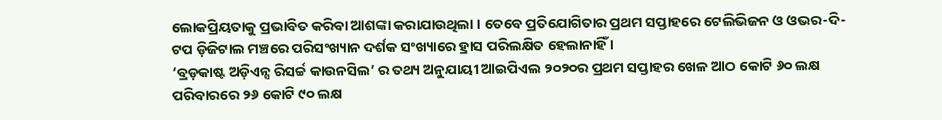ଲୋକପ୍ରିୟତାକୁ ପ୍ରଭାବିତ କରିବା ଆଶଙ୍କା କରାଯାଉଥିଲା । ତେବେ ପ୍ରତିଯୋଗିତାର ପ୍ରଥମ ସପ୍ତାହରେ ଟେଲିଭିଜନ ଓ ଓଭର-ଦି-ଟପ ଡ଼ିଜିଟାଲ ମଞ୍ଚରେ ପରିସଂଖ୍ୟାନ ଦର୍ଶକ ସଂଖ୍ୟାରେ ହ୍ରାସ ପରିଲକ୍ଷିତ ହେଲାନାହିଁ ।
‘ବ୍ରଡ଼କାଷ୍ଟ ଅଡ଼ିଏନ୍ସ ରିସର୍ଚ୍ଚ କାଉନସିଲ’ ର ତଥ୍ୟ ଅନୁଯାୟୀ ଆଇପିଏଲ ୨୦୨୦ର ପ୍ରଥମ ସପ୍ତାହର ଖେଳ ଆଠ କୋଟି ୬୦ ଲକ୍ଷ ପରିବାରରେ ୨୬ କୋଟି ୯୦ ଲକ୍ଷ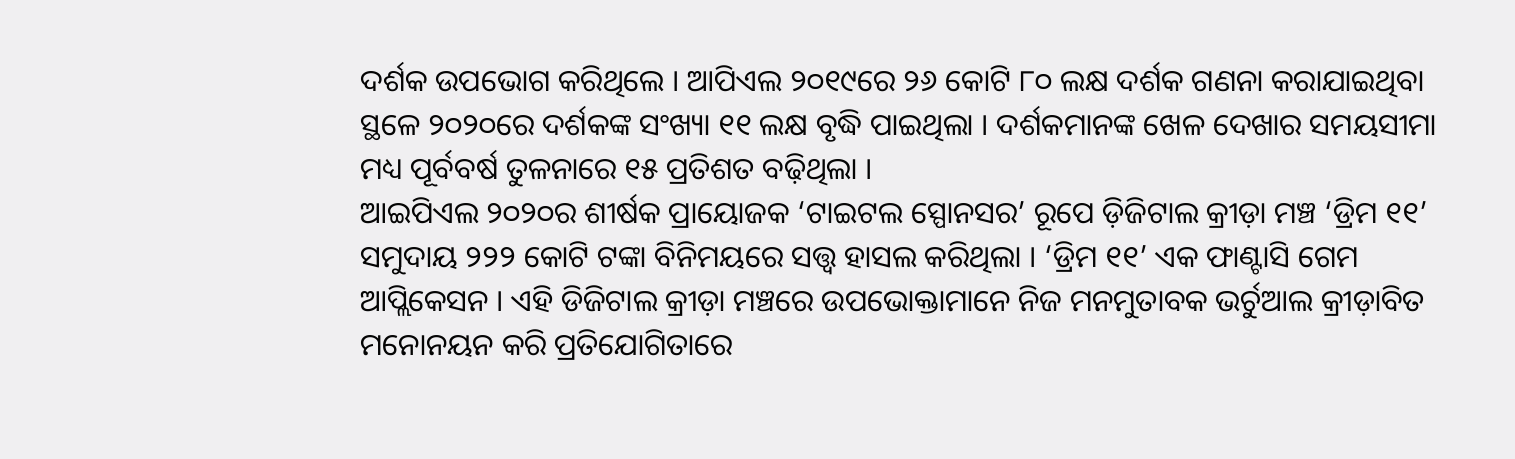ଦର୍ଶକ ଉପଭୋଗ କରିଥିଲେ । ଆପିଏଲ ୨୦୧୯ରେ ୨୬ କୋଟି ୮୦ ଲକ୍ଷ ଦର୍ଶକ ଗଣନା କରାଯାଇଥିବା ସ୍ଥଳେ ୨୦୨୦ରେ ଦର୍ଶକଙ୍କ ସଂଖ୍ୟା ୧୧ ଲକ୍ଷ ବୃଦ୍ଧି ପାଇଥିଲା । ଦର୍ଶକମାନଙ୍କ ଖେଳ ଦେଖାର ସମୟସୀମା ମଧ୍ୟ ପୂର୍ବବର୍ଷ ତୁଳନାରେ ୧୫ ପ୍ରତିଶତ ବଢ଼ିଥିଲା ।
ଆଇପିଏଲ ୨୦୨୦ର ଶୀର୍ଷକ ପ୍ରାୟୋଜକ ‘ଟାଇଟଲ ସ୍ପୋନସର’ ରୂପେ ଡ଼ିଜିଟାଲ କ୍ରୀଡ଼ା ମଞ୍ଚ ‘ଡ୍ରିମ ୧୧’ ସମୁଦାୟ ୨୨୨ କୋଟି ଟଙ୍କା ବିନିମୟରେ ସତ୍ତ୍ୱ ହାସଲ କରିଥିଲା । ‘ଡ୍ରିମ ୧୧’ ଏକ ଫାଣ୍ଟାସି ଗେମ ଆପ୍ଲିକେସନ । ଏହି ଡିଜିଟାଲ କ୍ରୀଡ଼ା ମଞ୍ଚରେ ଉପଭୋକ୍ତାମାନେ ନିଜ ମନମୁତାବକ ଭର୍ଚୁଆଲ କ୍ରୀଡ଼ାବିତ ମନୋନୟନ କରି ପ୍ରତିଯୋଗିତାରେ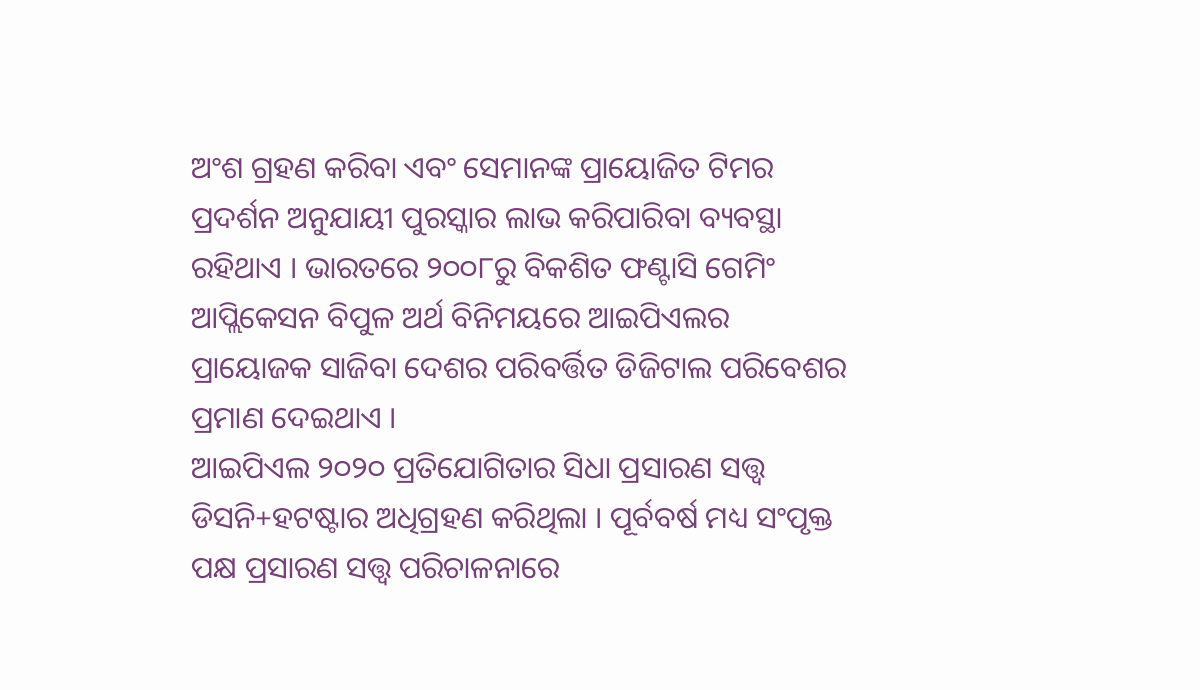ଅଂଶ ଗ୍ରହଣ କରିବା ଏବଂ ସେମାନଙ୍କ ପ୍ରାୟୋଜିତ ଟିମର ପ୍ରଦର୍ଶନ ଅନୁଯାୟୀ ପୁରସ୍କାର ଲାଭ କରିପାରିବା ବ୍ୟବସ୍ଥା ରହିଥାଏ । ଭାରତରେ ୨୦୦୮ରୁ ବିକଶିତ ଫଣ୍ଟାସି ଗେମିଂ ଆପ୍ଲିକେସନ ବିପୁଳ ଅର୍ଥ ବିନିମୟରେ ଆଇପିଏଲର ପ୍ରାୟୋଜକ ସାଜିବା ଦେଶର ପରିବର୍ତ୍ତିତ ଡିଜିଟାଲ ପରିବେଶର ପ୍ରମାଣ ଦେଇଥାଏ ।
ଆଇପିଏଲ ୨୦୨୦ ପ୍ରତିଯୋଗିତାର ସିଧା ପ୍ରସାରଣ ସତ୍ତ୍ୱ ଡିସନି+ହଟଷ୍ଟାର ଅଧିଗ୍ରହଣ କରିଥିଲା । ପୂର୍ବବର୍ଷ ମଧ୍ୟ ସଂପୃକ୍ତ ପକ୍ଷ ପ୍ରସାରଣ ସତ୍ତ୍ୱ ପରିଚାଳନାରେ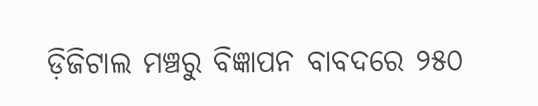ଡ଼ିଜିଟାଲ ମଞ୍ଚରୁ ବିଜ୍ଞାପନ ବାବଦରେ ୨୫୦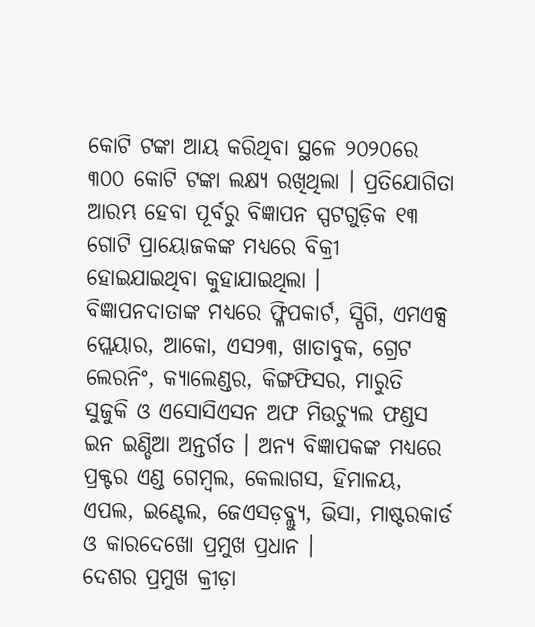କୋଟି ଟଙ୍କା ଆୟ କରିଥିବା ସ୍ଥଳେ ୨୦୨୦ରେ ୩୦୦ କୋଟି ଟଙ୍କା ଲକ୍ଷ୍ୟ ରଖିଥିଲା । ପ୍ରତିଯୋଗିତା ଆରମ୍ଭ ହେବା ପୂର୍ବରୁ ବିଜ୍ଞାପନ ସ୍ପଟଗୁଡ଼ିକ ୧୩ ଗୋଟି ପ୍ରାୟୋଜକଙ୍କ ମଧ୍ୟରେ ବିକ୍ରୀ ହୋଇଯାଇଥିବା କୁହାଯାଇଥିଲା ।
ବିଜ୍ଞାପନଦାତାଙ୍କ ମଧ୍ୟରେ ଫ୍ଳିପକାର୍ଟ, ସ୍ପିଗି, ଏମଏକ୍ସ ପ୍ଲେୟାର, ଆକୋ, ଏସ୨୩, ଖାତାବୁକ, ଗ୍ରେଟ ଲେରନିଂ, କ୍ୟାଲେଣ୍ଡର, କିଙ୍ଗଫିସର, ମାରୁତି ସୁଜୁକି ଓ ଏସୋସିଏସନ ଅଫ ମିଉଚ୍ୟୁଲ ଫଣ୍ଡସ ଇନ ଇଣ୍ଡିଆ ଅନ୍ତର୍ଗତ । ଅନ୍ୟ ବିଜ୍ଞାପକଙ୍କ ମଧ୍ୟରେ ପ୍ରକ୍ଟର ଏଣ୍ଡ ଗେମ୍ୱଲ, କେଲାଗସ, ହିମାଳୟ, ଏପଲ, ଇଣ୍ଟେଲ, ଜେଏସଡ଼ବ୍ଲ୍ୟୁ, ଭିସା, ମାଷ୍ଟରକାର୍ଡ ଓ କାରଦେଖୋ ପ୍ରମୁଖ ପ୍ରଧାନ ।
ଦେଶର ପ୍ରମୁଖ କ୍ରୀଡ଼ା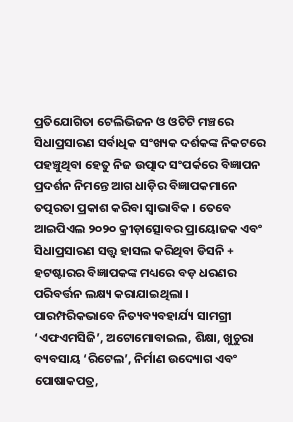ପ୍ରତିଯୋଗିତା ଟେଲିଭିଜନ ଓ ଓଟିଟି ମଞ୍ଚରେ ସିଧାପ୍ରସାରଣ ସର୍ବାଧିକ ସଂଖ୍ୟକ ଦର୍ଶକଙ୍କ ନିକଟରେ ପହଞ୍ଚୁଥିବା ହେତୁ ନିଜ ଉତ୍ପାଦ ସଂପର୍କରେ ବିଜ୍ଞାପନ ପ୍ରଦର୍ଶନ ନିମନ୍ତେ ଆଗ ଧାଡ଼ିର ବିଜ୍ଞାପକମାନେ ତତ୍ପରତା ପ୍ରକାଶ କରିବା ସ୍ୱାଭାବିକ । ତେବେ ଆଇପିଏଲ ୨୦୨୦ କ୍ରୀଡ଼ାତ୍ସୋବର ପ୍ରାୟୋଜକ ଏବଂ ସିଧାପ୍ରସାରଣ ସତ୍ତ୍ୱ ହାସଲ କରିଥିବା ଡିସନି + ହଟଷ୍ଟାରର ବିଜ୍ଞାପକଙ୍କ ମଧ୍ୟରେ ବଡ଼ ଧରଣର ପରିବର୍ତ୍ତନ ଲକ୍ଷ୍ୟ କରାଯାଇଥିଲା । ପାରମ୍ପରିକଭାବେ ନିତ୍ୟବ୍ୟବହାର୍ଯ୍ୟ ସାମଗ୍ରୀ ‘ଏଫଏମସିଜି’, ଅଟୋମୋବାଇଲ, ଶିକ୍ଷା, ଖୁଚୁରା ବ୍ୟବସାୟ ‘ରିଟେଲ’, ନିର୍ମାଣ ଉଦ୍ୟୋଗ ଏବଂ ପୋଷାକପତ୍ର,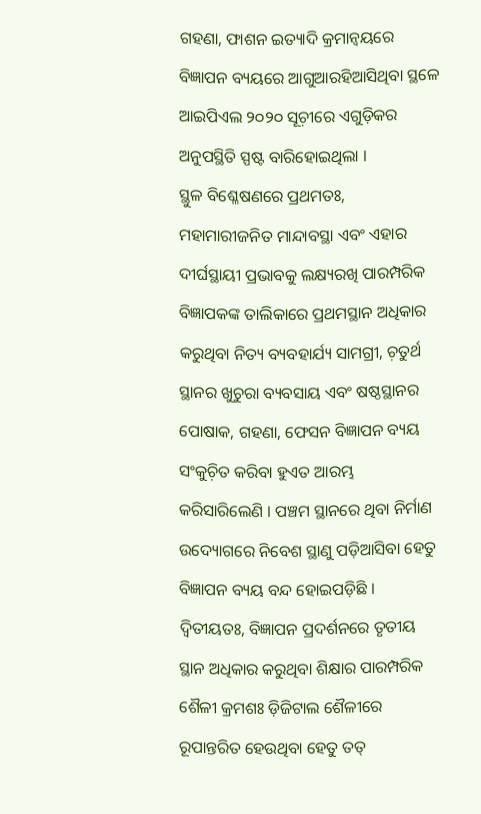ଗହଣା, ଫାଶନ ଇତ୍ୟାଦି କ୍ରମାନ୍ୱୟରେ ବିଜ୍ଞାପନ ବ୍ୟୟରେ ଆଗୁଆରହିଆସିଥିବା ସ୍ଥଳେ ଆଇପିଏଲ ୨୦୨୦ ସୂଚ଼ୀରେ ଏଗୁଡ଼ିକର ଅନୁପସ୍ଥିତି ସ୍ପଷ୍ଟ ବାରିହୋଇଥିଲା ।
ସ୍ଥୁଳ ବିଶ୍ଳେଷଣରେ ପ୍ରଥମତଃ, ମହାମାରୀଜନିତ ମାନ୍ଦାବସ୍ଥା ଏବଂ ଏହାର ଦୀର୍ଘସ୍ଥାୟୀ ପ୍ରଭାବକୁ ଲକ୍ଷ୍ୟରଖି ପାରମ୍ପରିକ ବିଜ୍ଞାପକଙ୍କ ତାଲିକାରେ ପ୍ରଥମସ୍ଥାନ ଅଧିକାର କରୁଥିବା ନିତ୍ୟ ବ୍ୟବହାର୍ଯ୍ୟ ସାମଗ୍ରୀ, ଚ଼ତୁର୍ଥ ସ୍ଥାନର ଖୁଚୁରା ବ୍ୟବସାୟ ଏବଂ ଷଷ୍ଠସ୍ଥାନର ପୋଷାକ, ଗହଣା, ଫେସନ ବିଜ୍ଞାପନ ବ୍ୟୟ ସଂକୁଚ଼ିତ କରିବା ହୁଏତ ଆରମ୍ଭ କରିସାରିଲେଣି । ପଞ୍ଚମ ସ୍ଥାନରେ ଥିବା ନିର୍ମାଣ ଉଦ୍ୟୋଗରେ ନିବେଶ ସ୍ଥାଣୁ ପଡ଼ିଆସିବା ହେତୁ ବିଜ୍ଞାପନ ବ୍ୟୟ ବନ୍ଦ ହୋଇପଡ଼ିଛି ।
ଦ୍ୱିତୀୟତଃ, ବିଜ୍ଞାପନ ପ୍ରଦର୍ଶନରେ ତୃତୀୟ ସ୍ଥାନ ଅଧିକାର କରୁଥିବା ଶିକ୍ଷାର ପାରମ୍ପରିକ ଶୈଳୀ କ୍ରମଶଃ ଡ଼ିଜିଟାଲ ଶୈଳୀରେ ରୂପାନ୍ତରିତ ହେଉଥିବା ହେତୁ ତତ୍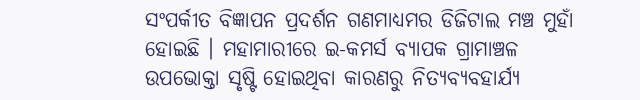ସଂପର୍କୀତ ବିଜ୍ଞାପନ ପ୍ରଦର୍ଶନ ଗଣମାଧ୍ୟମର ଡିଜିଟାଲ ମଞ୍ଚ ମୁହାଁ ହୋଇଛି । ମହାମାରୀରେ ଇ-କମର୍ସ ବ୍ୟାପକ ଗ୍ରାମାଞ୍ଚଳ ଉପଭୋକ୍ତା ସୃଷ୍ଟି ହୋଇଥିବା କାରଣରୁ ନିତ୍ୟବ୍ୟବହାର୍ଯ୍ୟ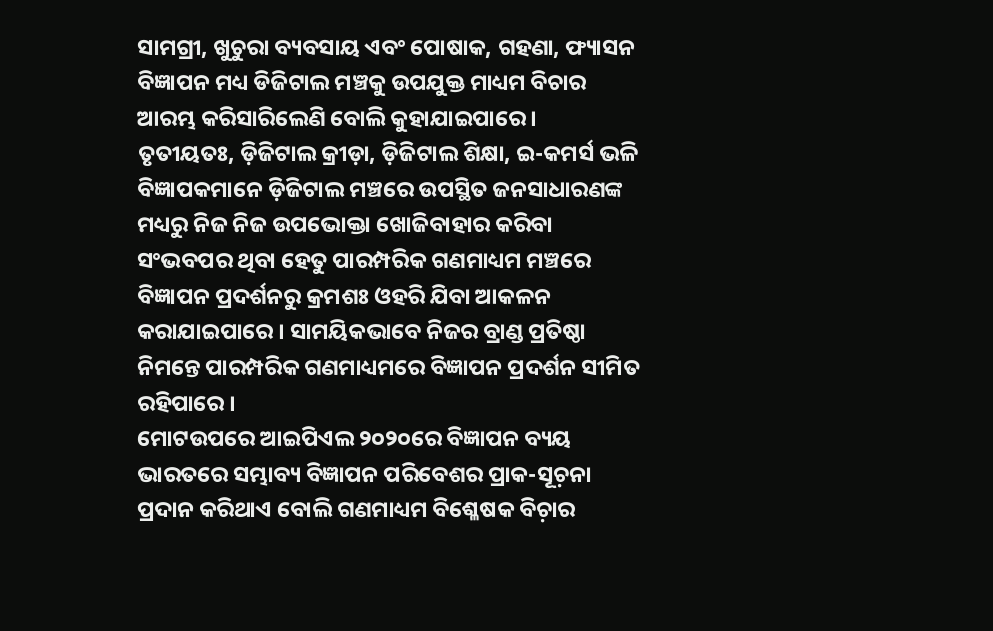ସାମଗ୍ରୀ, ଖୁଚୁରା ବ୍ୟବସାୟ ଏବଂ ପୋଷାକ, ଗହଣା, ଫ୍ୟାସନ ବିଜ୍ଞାପନ ମଧ୍ୟ ଡିଜିଟାଲ ମଞ୍ଚକୁ ଉପଯୁକ୍ତ ମାଧ୍ୟମ ବିଚାର ଆରମ୍ଭ କରିସାରିଲେଣି ବୋଲି କୁହାଯାଇପାରେ ।
ତୃତୀୟତଃ, ଡ଼ିଜିଟାଲ କ୍ରୀଡ଼ା, ଡ଼ିଜିଟାଲ ଶିକ୍ଷା, ଇ-କମର୍ସ ଭଳି ବିଜ୍ଞାପକମାନେ ଡ଼ିଜିଟାଲ ମଞ୍ଚରେ ଉପସ୍ଥିତ ଜନସାଧାରଣଙ୍କ ମଧ୍ୟରୁ ନିଜ ନିଜ ଉପଭୋକ୍ତା ଖୋଜିବାହାର କରିବା ସଂଭବପର ଥିବା ହେତୁ ପାରମ୍ପରିକ ଗଣମାଧ୍ୟମ ମଞ୍ଚରେ ବିଜ୍ଞାପନ ପ୍ରଦର୍ଶନରୁ କ୍ରମଶଃ ଓହରି ଯିବା ଆକଳନ କରାଯାଇପାରେ । ସାମୟିକଭାବେ ନିଜର ବ୍ରାଣ୍ଡ ପ୍ରତିଷ୍ଠା ନିମନ୍ତେ ପାରମ୍ପରିକ ଗଣମାଧ୍ୟମରେ ବିଜ୍ଞାପନ ପ୍ରଦର୍ଶନ ସୀମିତ ରହିପାରେ ।
ମୋଟଉପରେ ଆଇପିଏଲ ୨୦୨୦ରେ ବିଜ୍ଞାପନ ବ୍ୟୟ ଭାରତରେ ସମ୍ଭାବ୍ୟ ବିଜ୍ଞାପନ ପରିବେଶର ପ୍ରାକ-ସୂଚ଼ନା ପ୍ରଦାନ କରିଥାଏ ବୋଲି ଗଣମାଧ୍ୟମ ବିଶ୍ଳେଷକ ବିଚ଼ାର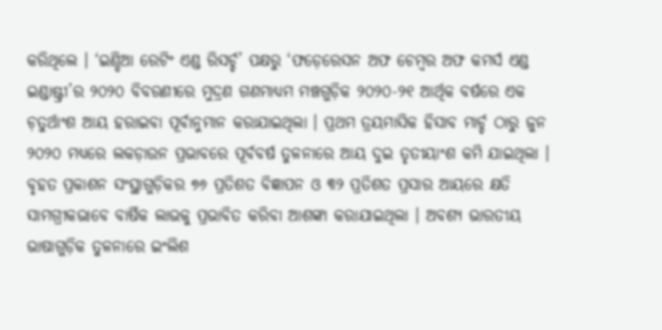କରିଥିଲେ । ‘ଇଣ୍ଡିଆ ରେଟିଂ ଏଣ୍ଡ ରିସର୍ଚ୍ଚ’ ପକ୍ଷରୁ ‘ଫଡ଼େରେସନ ଅଫ ଚେମ୍ୱର ଅଫ କମର୍ସ ଏଣ୍ଡ ଇଣ୍ଡାଷ୍ଟ୍ରୀ’ର ୨୦୨୦ ବିବରଣୀରେ ମୁଦ୍ରଣ ଗଣମାଧ୍ୟମ ମଞ୍ଚଗୁଡ଼ିକ ୨୦୨୦-୨୧ ଆର୍ଥିକ ବର୍ଷରେ ଏକ ଚ଼ତୁର୍ଥାଂଶ ଆୟ ହରାଇବା ପୂର୍ବାନୁମାନ କରାଯାଇଥିଲା । ପ୍ରଥମ ତ୍ରୟମାସିକ ହିସାବ ମାର୍ଚ୍ଚ ଠାରୁ ଜୁନ ୨୦୨୦ ମଧ୍ୟରେ ଲକଡ଼ାଉନ ପ୍ରଭାବରେ ପୂର୍ବବର୍ଷ ତୁଳନାରେ ଆୟ ଦୁଇ ତୃତୀୟାଂଶ କମି ଯାଇଥିଲା । ବୃହତ ପ୍ରକାଶନ ସଂସ୍ଥାଗୁଡ଼ିକର ୭୬ ପ୍ରତିଶତ ବିଜ୍ଞାପନ ଓ ୩୨ ପ୍ରତିଶତ ପ୍ରସାର ଆୟରେ କ୍ଷତି ସାମଗ୍ରୀକଭାବେ ବାର୍ଷିକ ଲାଭକୁ ପ୍ରଭାବିତ କରିବା ଆଶଙ୍କା କରାଯାଇଥିଲା । ଅବଶ୍ୟ ଭାରତୀୟ ଭାଷାଗୁଡ଼ିକ ତୁଳନାରେ ଇଂଲିଶ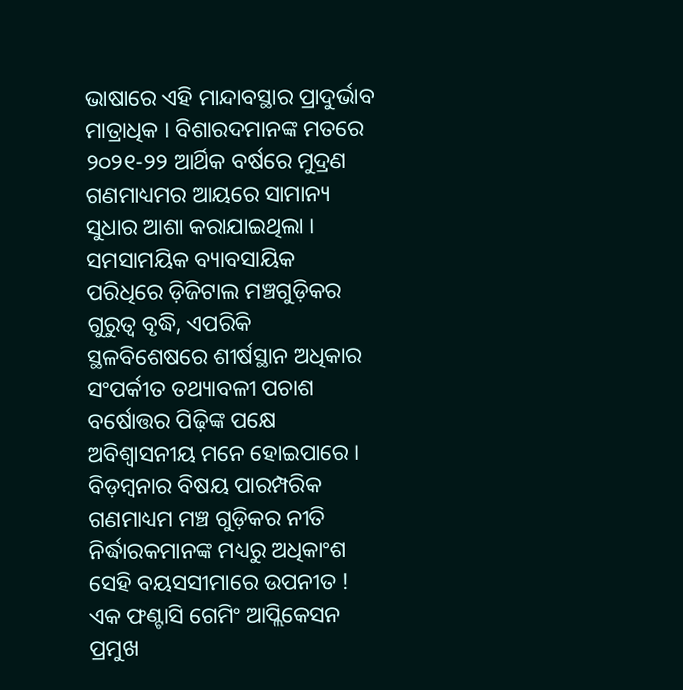ଭାଷାରେ ଏହି ମାନ୍ଦାବସ୍ଥାର ପ୍ରାଦୁର୍ଭାବ ମାତ୍ରାଧିକ । ବିଶାରଦମାନଙ୍କ ମତରେ ୨୦୨୧-୨୨ ଆର୍ଥିକ ବର୍ଷରେ ମୁଦ୍ରଣ ଗଣମାଧ୍ୟମର ଆୟରେ ସାମାନ୍ୟ ସୁଧାର ଆଶା କରାଯାଇଥିଲା ।
ସମସାମୟିକ ବ୍ୟାବସାୟିକ ପରିଧିରେ ଡ଼ିଜିଟାଲ ମଞ୍ଚଗୁଡ଼ିକର ଗୁରୁତ୍ୱ ବୃଦ୍ଧି, ଏପରିକି ସ୍ଥଳବିଶେଷରେ ଶୀର୍ଷସ୍ଥାନ ଅଧିକାର ସଂପର୍କୀତ ତଥ୍ୟାବଳୀ ପଚାଶ ବର୍ଷୋତ୍ତର ପିଢ଼ିଙ୍କ ପକ୍ଷେ ଅବିଶ୍ୱାସନୀୟ ମନେ ହୋଇପାରେ । ବିଡ଼ମ୍ୱନାର ବିଷୟ ପାରମ୍ପରିକ ଗଣମାଧ୍ୟମ ମଞ୍ଚ ଗୁଡ଼ିକର ନୀତି ନିର୍ଦ୍ଧାରକମାନଙ୍କ ମଧ୍ୟରୁ ଅଧିକାଂଶ ସେହି ବୟସସୀମାରେ ଉପନୀତ ! ଏକ ଫଣ୍ଟାସି ଗେମିଂ ଆପ୍ଲିକେସନ ପ୍ରମୁଖ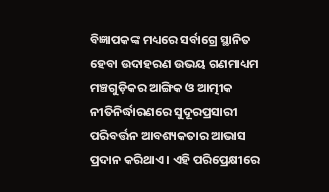ବିଜ୍ଞାପକଙ୍କ ମଧ୍ୟରେ ସର୍ବାଗ୍ରେ ସ୍ଥାନିତ ହେବା ଉଦାହରଣ ଉଭୟ ଗଣମାଧ୍ୟମ ମଞ୍ଚଗୁଡ଼ିକର ଆଙ୍ଗିକ ଓ ଆତ୍ମୀକ ନୀତିନିର୍ଦ୍ଧାରଣରେ ସୁଦୂରପ୍ରସାରୀ ପରିବର୍ତ୍ତନ ଆବଶ୍ୟକତାର ଆଭାସ ପ୍ରଦାନ କରିଥାଏ । ଏହି ପରିପ୍ରେକ୍ଷୀରେ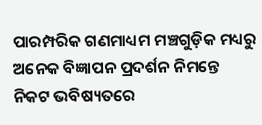ପାରମ୍ପରିକ ଗଣମାଧ୍ୟମ ମଞ୍ଚଗୁଡ଼ିକ ମଧ୍ୟରୁ ଅନେକ ବିଜ୍ଞାପନ ପ୍ରଦର୍ଶନ ନିମନ୍ତେ ନିକଟ ଭବିଷ୍ୟତରେ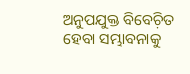ଅନୁପଯୁକ୍ତ ବିବେଚ଼ିତ ହେବା ସମ୍ଭାବନାକୁ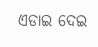ଏଡାଇ ଦେଇ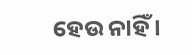ହେଉ ନାହିଁ ।